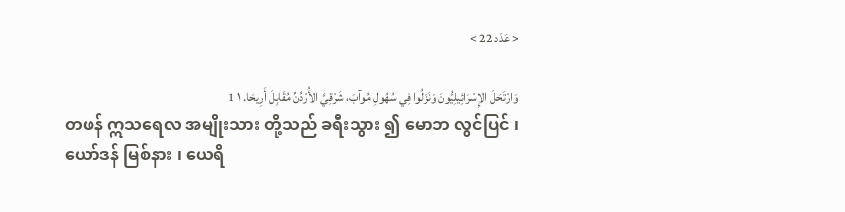< عَدَد 22 >

وَارْتَحَلَ الإِسْرَائِيلِيُّونَ وَنَزَلُوا فِي سُهُولِ مُوآبَ، شَرْقِيَّ الأُرْدُنِّ مُقَابِلَ أَرِيحَا. ١ 1
တဖန် ဣသရေလ အမျိုးသား တို့သည် ခရီးသွား ၍ မောဘ လွင်ပြင် ၊ ယော်ဒန် မြစ်နား ၊ ယေရိ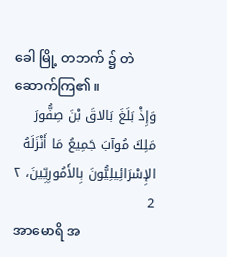ခေါ မြို့ တဘက် ၌ တဲ ဆောက်ကြ၏။
وَإِذْ بَلَغَ بَالاقَ بْنَ صِفُّورَ مَلِكَ مُوآبَ جَمِيعُ مَا أَنْزَلَهُ الإِسْرَائِيلِيُّونَ بِالأَمُورِيِّينَ، ٢ 2
အာမောရိ အ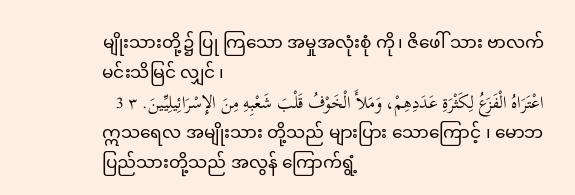မျိုးသားတို့၌ ပြု ကြသော အမှုအလုံးစုံ ကို၊ ဇိဖေါ် သား ဗာလက် မင်းသိမြင် လျှင် ၊
اعْتَرَاهُ الْفَزَعُ لِكَثْرَةِ عَدَدِهِمْ، وَمَلأَ الْخَوْفُ قَلْبَ شَعْبِهِ مِنَ الإِسْرَائِيلِيِّينَ. ٣ 3
ဣသရေလ အမျိုးသား တို့သည် များပြား သောကြောင့် ၊ မောဘ ပြည်သားတို့သည် အလွန် ကြောက်ရွံ့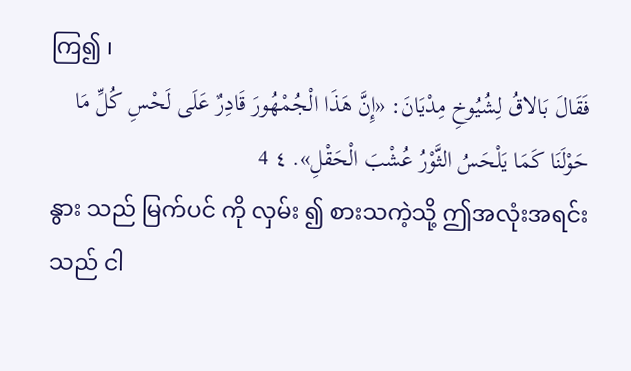ကြ၍ ၊
فَقَالَ بَالاقُ لِشُيُوخِ مِدْيَانَ: «إِنَّ هَذَا الْجُمْهُورَ قَادِرٌ عَلَى لَحْسِ كُلِّ مَا حَوْلَنَا كَمَا يَلْحَسُ الثَّوْرُ عُشْبَ الْحَقْلِ». ٤ 4
နွား သည် မြက်ပင် ကို လှမ်း ၍ စားသကဲ့သို့ ဤအလုံးအရင်း သည် ငါ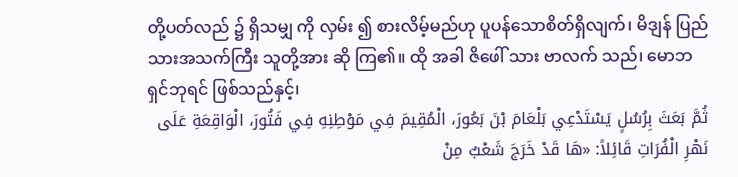တို့ပတ်လည် ၌ ရှိသမျှ ကို လှမ်း ၍ စားလိမ့်မည်ဟု ပူပန်သောစိတ်ရှိလျက်၊ မိဒျန် ပြည်သားအသက်ကြီး သူတို့အား ဆို ကြ၏။ ထို အခါ ဇိဖေါ် သား ဗာလက် သည်၊ မောဘ ရှင်ဘုရင် ဖြစ်သည်နှင့်၊
ثُمَّ بَعَثَ بِرُسُلٍ يَسْتَدْعِي بَلْعَامَ بْنَ بَعُورَ، الْمُقِيمَ فِي مَوْطِنِهِ فِي فَتُورَ، الْوَاقِعَةِ عَلَى نَهْرِ الْفُرَاتِ قَائِلاً: «هَا قَدْ خَرَجَ شَعْبٌ مِنْ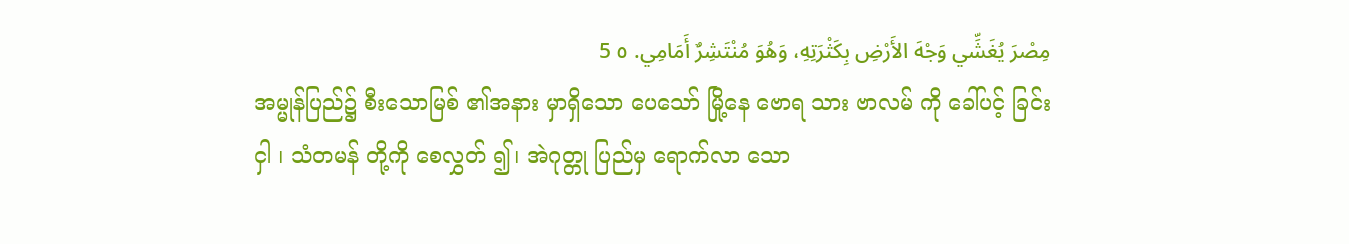مِصْرَ يُغَشِّي وَجْهَ الأَرْضِ بِكَثْرَتِهِ، وَهُوَ مُنْتَشِرٌ أَمَامِي. ٥ 5
အမ္မုန်ပြည်၌ စီးသောမြစ် ၏အနား မှာရှိသော ပေသော် မြို့နေ ဗောရ သား ဗာလမ် ကို ခေါ်ပင့် ခြင်းငှါ ၊ သံတမန် တို့ကို စေလွှတ် ၍၊ အဲဂုတ္တု ပြည်မှ ရောက်လာ သော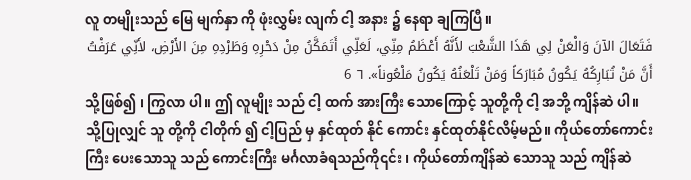လူ တမျိုးသည် မြေ မျက်နှာ ကို ဖုံးလွှမ်း လျက် ငါ့ အနား ၌ နေရာ ချကြပြီ။
فَتَعَالَ الآنَ وَالْعَنْ لِي هَذَا الشَّعْبَ لأَنَّهُ أَعْظَمُ مِنِّي، لَعَلِّي أَتَمَكَّنُ مِنْ دَحْرِهِ وَطَرْدِهِ مِنَ الأَرْضِ، لأَنِّي عَرَفْتُ أَنَّ مَنْ تُبَارِكُهُ يَكُونُ مُبَارَكاً وَمَنْ تَلْعَنُهُ يَكُونُ مَلْعُوناً». ٦ 6
သို့ဖြစ်၍ ၊ ကြွလာ ပါ။ ဤ လူမျိုး သည် ငါ့ ထက် အားကြီး သောကြောင့် သူတို့ကို ငါ့ အဘို့ ကျိန်ဆဲ ပါ။ သို့ပြုလျှင် သူ တို့ကို ငါတိုက် ၍ ငါ့ပြည် မှ နှင်ထုတ် နိုင် ကောင်း နှင်ထုတ်နိုင်လိမ့်မည်။ ကိုယ်တော်ကောင်းကြီး ပေးသောသူ သည် ကောင်းကြီး မင်္ဂလာခံရသည်ကို၎င်း ၊ ကိုယ်တော်ကျိန်ဆဲ သောသူ သည် ကျိန်ဆဲ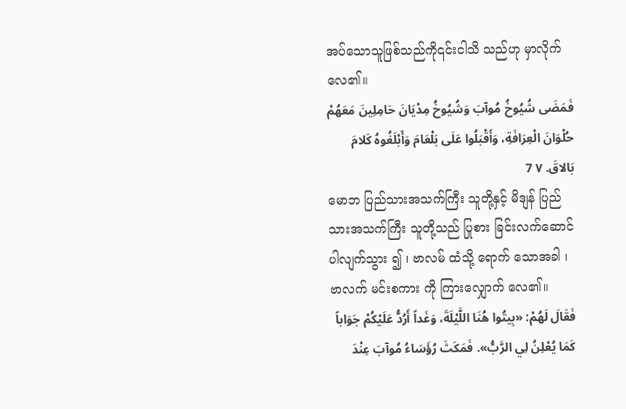အပ်သောသူဖြစ်သည်ကို၎င်းငါသိ သည်ဟု မှာလိုက်လေ၏။
فَمَضَى شُيُوخُ مُوآبَ وَشُيُوخُ مِدْيَانَ حَامِلِينَ مَعَهُمْ حُلْوَانَ الْعِرَافَةِ، وَأَقْبَلُوا عَلَى بَلْعَامَ وَأَبْلَغُوهُ كَلامَ بَالاقَ. ٧ 7
မောဘ ပြည်သားအသက်ကြီး သူတို့နှင့် မိဒျန် ပြည်သားအသက်ကြီး သူတို့သည် ပြုစား ခြင်းလက်ဆောင်ပါလျက်သွား ၍ ၊ ဗာလမ် ထံသို့ ရောက် သောအခါ ၊ ဗာလက် မင်းစကား ကို ကြားလျှောက် လေ၏။
فَقَالَ لَهُمْ: «بِيتُوا هُنَا اللَّيْلَةَ، وَغَداً أَرُدُّ عَلَيْكُمْ جَوَاباً كَمَا يُعْلِنُ لِي الرَّبُّ». فَمَكَثَ رُؤَسَاءُ مُوآبَ عِنْدَ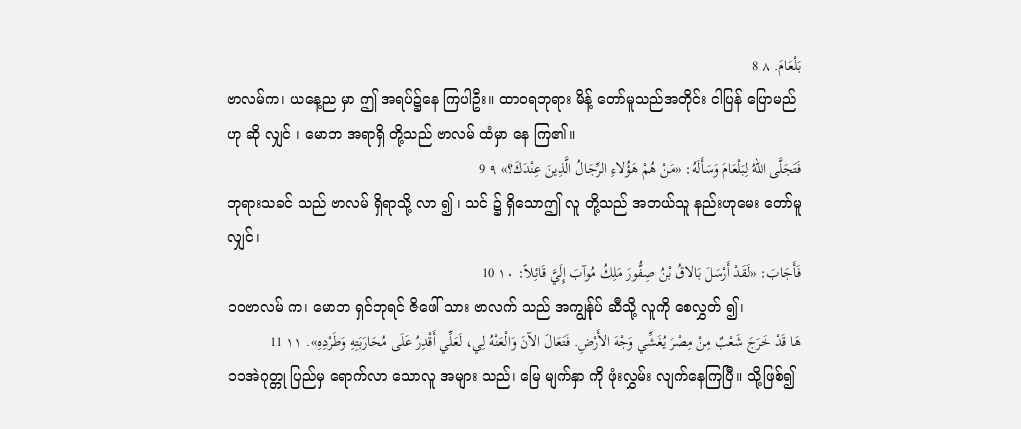بَلْعَامَ. ٨ 8
ဗာလမ်က၊ ယနေ့ည မှာ ဤ အရပ်၌နေ ကြပါဦး။ ထာဝရဘုရား မိန့် တော်မူသည်အတိုင်း ငါပြန် ပြောမည်ဟု ဆို လျှင် ၊ မောဘ အရာရှိ တို့သည် ဗာလမ် ထံမှာ နေ ကြ၏။
فَتَجَلَّى اللهُ لِبَلْعَامَ وَسَأَلَهُ: «مَنْ هُمْ هَؤُلاءِ الرِّجَالُ الَّذِينَ عِنْدَكَ؟» ٩ 9
ဘုရားသခင် သည် ဗာလမ် ရှိရာသို့ လာ ၍ ၊ သင် ၌ ရှိသောဤ လူ တို့သည် အဘယ်သူ နည်းဟုမေး တော်မူလျှင်၊
فَأَجَابَ: «لَقَدْ أَرْسَلَ بَالاقُ بْنُ صِفُّورَ مَلِكُ مُوآبَ إِلَيَّ قَائِلاً: ١٠ 10
၁၀ဗာလမ် က၊ မောဘ ရှင်ဘုရင် ဇိဖေါ် သား ဗာလက် သည် အကျွန်ုပ် ဆီသို့ လူကို စေလွှတ် ၍၊
هَا قَدْ خَرَجَ شَعْبٌ مِنْ مِصْرَ يُغَشِّي وَجْهَ الأَرْضِ. فَتَعَالَ الآنَ وَالْعَنْهُ لِي، لَعَلِّي أَقْدِرُ عَلَى مُحَارَبَتِهِ وَطَرْدِهِ». ١١ 11
၁၁အဲဂုတ္တု ပြည်မှ ရောက်လာ သောလူ အများ သည်၊ မြေ မျက်နှာ ကို ဖုံးလွှမ်း လျက်နေကြပြီ။ သို့ဖြစ်၍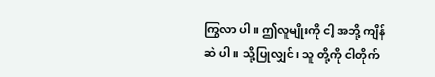ကြွလာ ပါ။ ဤလူမျိုးကို ငါ့ အဘို့ ကျိန်ဆဲ ပါ။ သို့ပြုလျှင်၊ သူ တို့ကို ငါတိုက်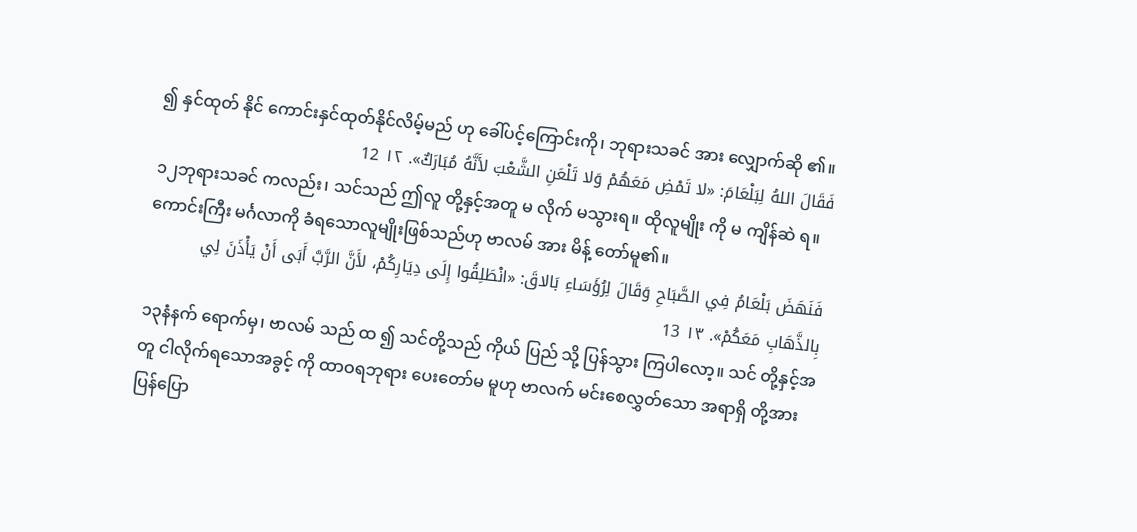၍ နှင်ထုတ် နိုင် ကောင်းနှင်ထုတ်နိုင်လိမ့်မည် ဟု ခေါ်ပင့်ကြောင်းကို၊ ဘုရားသခင် အား လျှောက်ဆို ၏။
فَقَالَ اللهُ لِبَلْعَامَ: «لا تَمْضِ مَعَهُمْ وَلا تَلْعَنِ الشَّعْبَ لأَنَّهُ مُبَارَكٌ». ١٢ 12
၁၂ဘုရားသခင် ကလည်း၊ သင်သည် ဤလူ တို့နှင့်အတူ မ လိုက် မသွားရ။ ထိုလူမျိုး ကို မ ကျိန်ဆဲ ရ။ ကောင်းကြီး မင်္ဂလာကို ခံရသောလူမျိုးဖြစ်သည်ဟု ဗာလမ် အား မိန့် တော်မူ၏။
فَنَهَضَ بَلْعَامُ فِي الصَّبَاحِ وَقَالَ لِرُؤَسَاءِ بَالاقَ: «انْطَلِقُوا إِلَى دِيَارِكُمْ، لأَنَّ الرَّبَّ أَبَى أَنْ يَأْذَنَ لِي بِالذَّهَابِ مَعَكُمْ». ١٣ 13
၁၃နံနက် ရောက်မှ၊ ဗာလမ် သည် ထ ၍ သင်တို့သည် ကိုယ် ပြည် သို့ ပြန်သွား ကြပါလော့။ သင် တို့နှင့်အတူ ငါလိုက်ရသောအခွင့် ကို ထာဝရဘုရား ပေးတော်မ မူဟု ဗာလက် မင်းစေလွှတ်သော အရာရှိ တို့အား ပြန်ပြော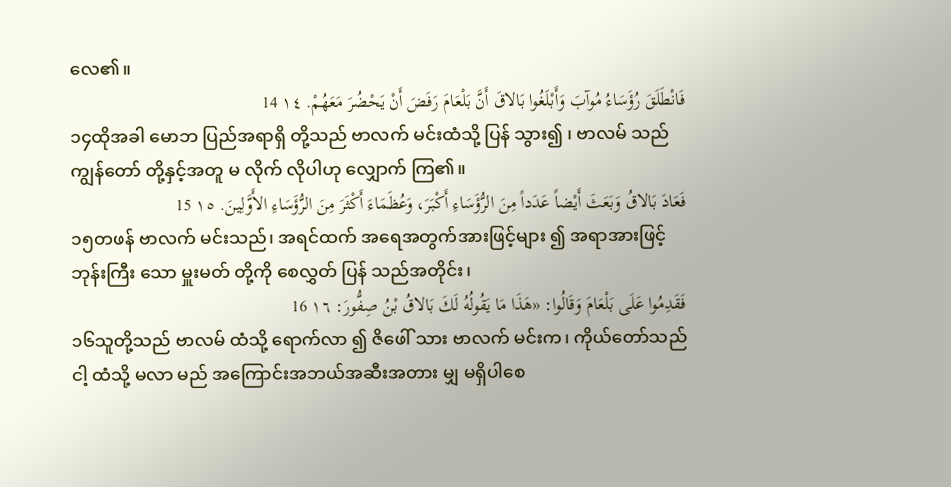လေ၏။
فَانْطَلَقَ رُؤَسَاءُ مُوآبَ وَأَبْلَغُوا بَالاقَ أَنَّ بَلْعَامَ رَفَضَ أَنْ يَحْضُرَ مَعَهُمْ. ١٤ 14
၁၄ထိုအခါ မောဘ ပြည်အရာရှိ တို့သည် ဗာလက် မင်းထံသို့ ပြန် သွား၍ ၊ ဗာလမ် သည် ကျွန်တော် တို့နှင့်အတူ မ လိုက် လိုပါဟု လျှောက် ကြ၏။
فَعَادَ بَالاقُ وَبَعَثَ أَيْضاً عَدَداً مِنَ الرُّؤَسَاءِ أَكْبَرَ، وَعُظَمَاءَ أَكْثَرَ مِنَ الرُّؤَسَاءِ الأَوَّلِينَ. ١٥ 15
၁၅တဖန် ဗာလက် မင်းသည်၊ အရင်ထက် အရေအတွက်အားဖြင့်များ ၍ အရာအားဖြင့် ဘုန်းကြီး သော မှူးမတ် တို့ကို စေလွှတ် ပြန် သည်အတိုင်း၊
فَقَدِمُوا عَلَى بَلْعَامَ وَقَالُوا: «هَذَا مَا يَقُولُهُ لَكَ بَالاقُ بْنُ صِفُّورَ: ١٦ 16
၁၆သူတို့သည် ဗာလမ် ထံသို့ ရောက်လာ ၍ ဇိဖေါ် သား ဗာလက် မင်းက၊ ကိုယ်တော်သည် ငါ့ ထံသို့ မလာ မည် အကြောင်းအဘယ်အဆီးအတား မျှ မရှိပါစေ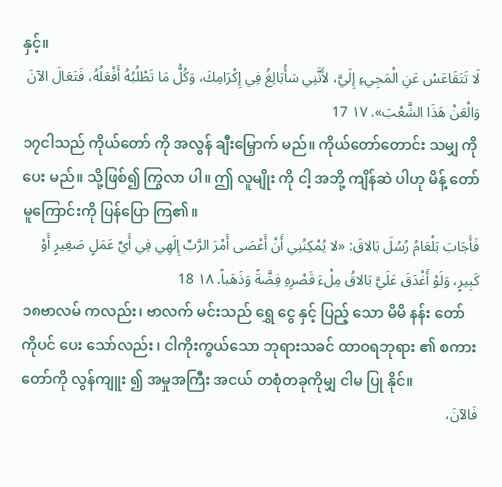နှင့်။
لَا تَتَقَاعَسْ عَنِ الْمَجِيءِ إِلَيَّ، لأَنَّنِي سَأُبَالِغُ فِي إِكْرَامِكَ، وَكُلُّ مَا تَطْلُبُهُ أَفْعَلُهُ، فَتَعَالَ الآنَ وَالْعَنْ هَذَا الشَّعْبَ». ١٧ 17
၁၇ငါသည် ကိုယ်တော် ကို အလွန် ချီးမြှောက် မည်။ ကိုယ်တော်တောင်း သမျှ ကို ပေး မည်။ သို့ဖြစ်၍ ကြွလာ ပါ။ ဤ လူမျိုး ကို ငါ့ အဘို့ ကျိန်ဆဲ ပါဟု မိန့် တော်မူကြောင်းကို ပြန်ပြော ကြ၏။
فَأَجَابَ بَلْعَامُ رُسُلَ بَالاقَ: «لا يُمْكِنُنِي أَنْ أَعْصَى أَمْرَ الرَّبِّ إِلَهِي فِي أَيِّ عَمَلٍ صَغِيرٍ أَوْ كَبِيرٍ، وَلَوْ أَغْدَقَ عَلَيَّ بَالاقُ مِلْءَ قَصْرِهِ فِضَّةً وَذَهَباً. ١٨ 18
၁၈ဗာလမ် ကလည်း၊ ဗာလက် မင်းသည် ရွှေ ငွေ နှင့် ပြည့် သော မိမိ နန်း တော်ကိုပင် ပေး သော်လည်း ၊ ငါကိုးကွယ်သော ဘုရားသခင် ထာဝရဘုရား ၏ စကား တော်ကို လွန်ကျူး ၍ အမှုအကြီး အငယ် တစုံတခုကိုမျှ ငါမ ပြု နိုင်။
فَالآنَ،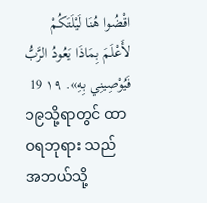اقْضُوا هُنَا لَيْلَتَكُمْ لأَعْلَمَ بِمَاذَا يَعُودُ الرَّبُّ فَيُوْصِينِي بِهِ». ١٩ 19
၁၉သို့ရာတွင် ထာဝရဘုရား သည် အဘယ်သို့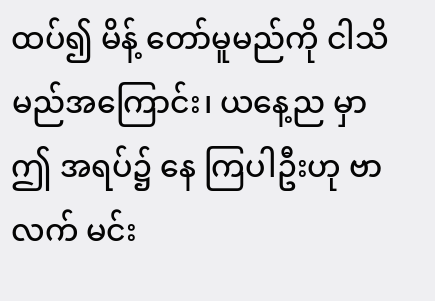ထပ်၍ မိန့် တော်မူမည်ကို ငါသိ မည်အကြောင်း၊ ယနေ့ည မှာ ဤ အရပ်၌ နေ ကြပါဦးဟု ဗာလက် မင်း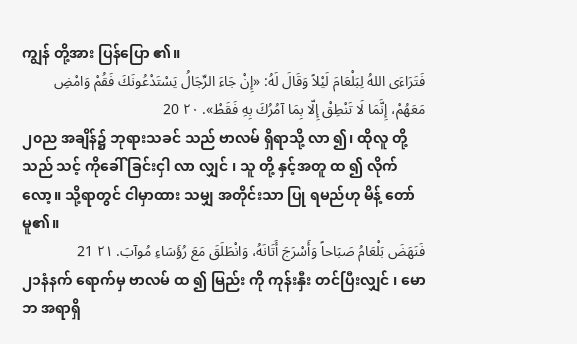ကျွန် တို့အား ပြန်ပြော ၏။
فَتَرَاءَى اللهُ لِبَلْعَامَ لَيْلاً وَقَالَ لَهُ: «إِنْ جَاءَ الرِّجَالُ يَسْتَدْعُونَكَ فَقُمْ وَامْضِ مَعَهُمْ، إِنَّمَا لَا تَنْطِقْ إِلّا بِمَا آمُرُكَ بِهِ فَقَطْ». ٢٠ 20
၂၀ည အချိန်၌ ဘုရားသခင် သည် ဗာလမ် ရှိရာသို့ လာ ၍၊ ထိုလူ တို့သည် သင့် ကိုခေါ် ခြင်းငှါ လာ လျှင် ၊ သူ တို့ နှင့်အတူ ထ ၍ လိုက် လော့။ သို့ရာတွင် ငါမှာထား သမျှ အတိုင်းသာ ပြု ရမည်ဟု မိန့် တော်မူ၏။
فَنَهَضَ بَلْعَامُ صَبَاحاً وَأَسْرَجَ أَتَانَهُ، وَانْطَلَقَ مَعَ رُؤَسَاءِ مُوآبَ. ٢١ 21
၂၁နံနက် ရောက်မှ ဗာလမ် ထ ၍ မြည်း ကို ကုန်းနှီး တင်ပြီးလျှင် ၊ မောဘ အရာရှိ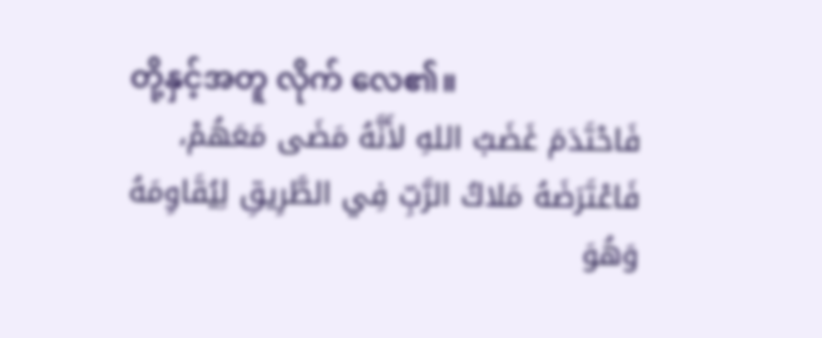တို့နှင့်အတူ လိုက် လေ၏။
فَاحْتَدَمَ غَضَبُ اللهِ لأَنَّهُ مَضَى مَعَهُمْ، فَاعْتَرَضَهُ مَلاكُ الرَّبِّ فِي الطَّرِيقِ لِيُقَاوِمَهُ وَهُوَ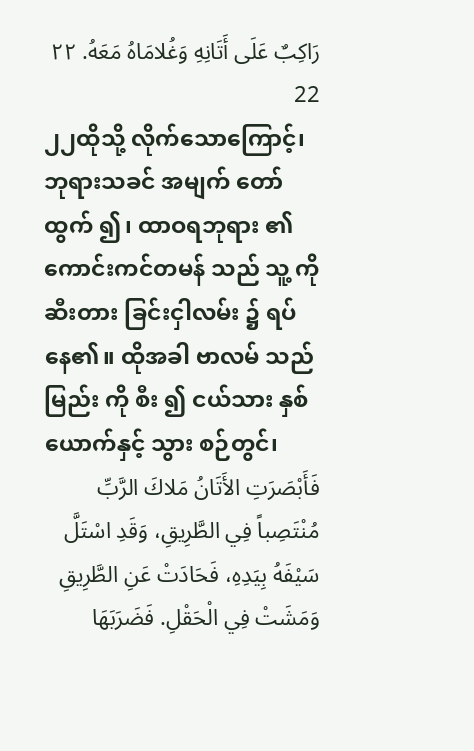رَاكِبٌ عَلَى أَتَانِهِ وَغُلامَاهُ مَعَهُ. ٢٢ 22
၂၂ထိုသို့ လိုက်သောကြောင့်၊ ဘုရားသခင် အမျက် တော်ထွက် ၍၊ ထာဝရဘုရား ၏ ကောင်းကင်တမန် သည် သူ့ ကို ဆီးတား ခြင်းငှါလမ်း ၌ ရပ် နေ၏။ ထိုအခါ ဗာလမ် သည် မြည်း ကို စီး ၍ ငယ်သား နှစ် ယောက်နှင့် သွား စဉ်တွင်၊
فَأَبْصَرَتِ الأَتَانُ مَلاكَ الرَّبِّ مُنْتَصِباً فِي الطَّرِيقِ، وَقَدِ اسْتَلَّ سَيْفَهُ بِيَدِهِ، فَحَادَتْ عَنِ الطَّرِيقِ وَمَشَتْ فِي الْحَقْلِ. فَضَرَبَهَا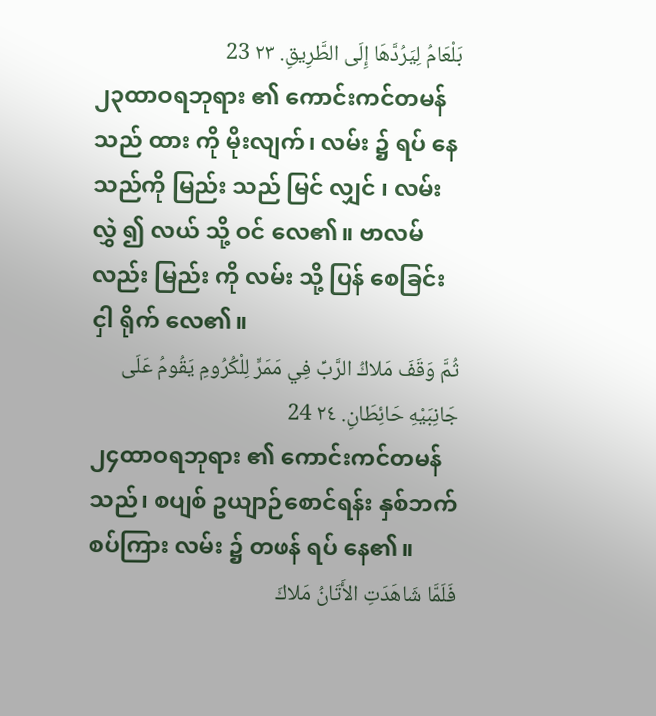بَلْعَامُ لِيَرُدَّهَا إِلَى الطَّرِيقِ. ٢٣ 23
၂၃ထာဝရဘုရား ၏ ကောင်းကင်တမန် သည် ထား ကို မိုးလျက်၊ လမ်း ၌ ရပ် နေသည်ကို မြည်း သည် မြင် လျှင် ၊ လမ်းလွှဲ ၍ လယ် သို့ ဝင် လေ၏။ ဗာလမ် လည်း မြည်း ကို လမ်း သို့ ပြန် စေခြင်းငှါ ရိုက် လေ၏။
ثُمَّ وَقَفَ مَلاكُ الرَّبِّ فِي مَمَرٍّ لِلْكُرُومِ يَقُومُ عَلَى جَانِبَيْهِ حَائِطَانِ. ٢٤ 24
၂၄ထာဝရဘုရား ၏ ကောင်းကင်တမန် သည်၊ စပျစ် ဥယျာဉ်စောင်ရန်း နှစ်ဘက်စပ်ကြား လမ်း ၌ တဖန် ရပ် နေ၏။
فَلَمَّا شَاهَدَتِ الأَتَانُ مَلاكَ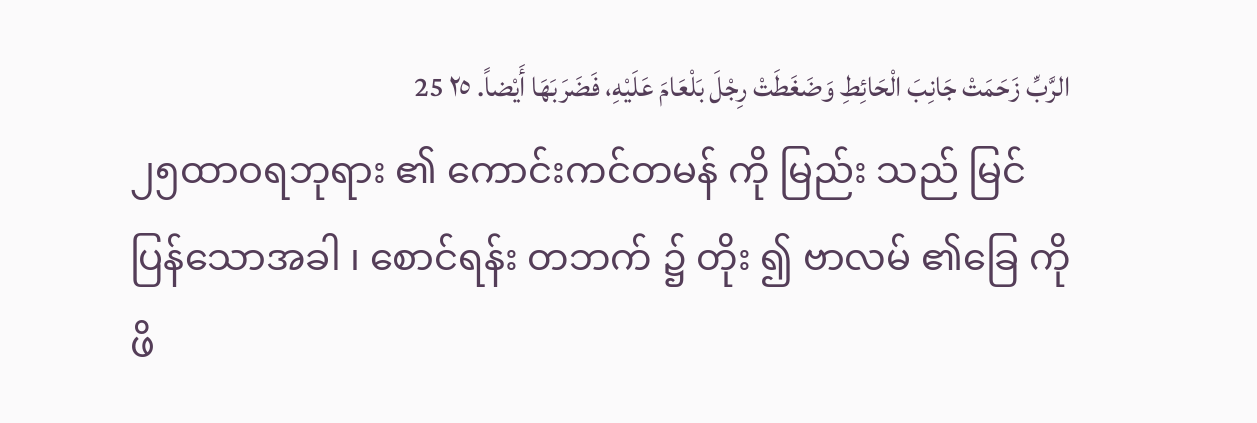الرَّبِّ زَحَمَتْ جَانِبَ الْحَائِطِ وَضَغَطَتْ رِجْلَ بَلْعَامَ عَلَيْهِ، فَضَرَبَهَا أَيْضاً. ٢٥ 25
၂၅ထာဝရဘုရား ၏ ကောင်းကင်တမန် ကို မြည်း သည် မြင် ပြန်သောအခါ ၊ စောင်ရန်း တဘက် ၌ တိုး ၍ ဗာလမ် ၏ခြေ ကို ဖိ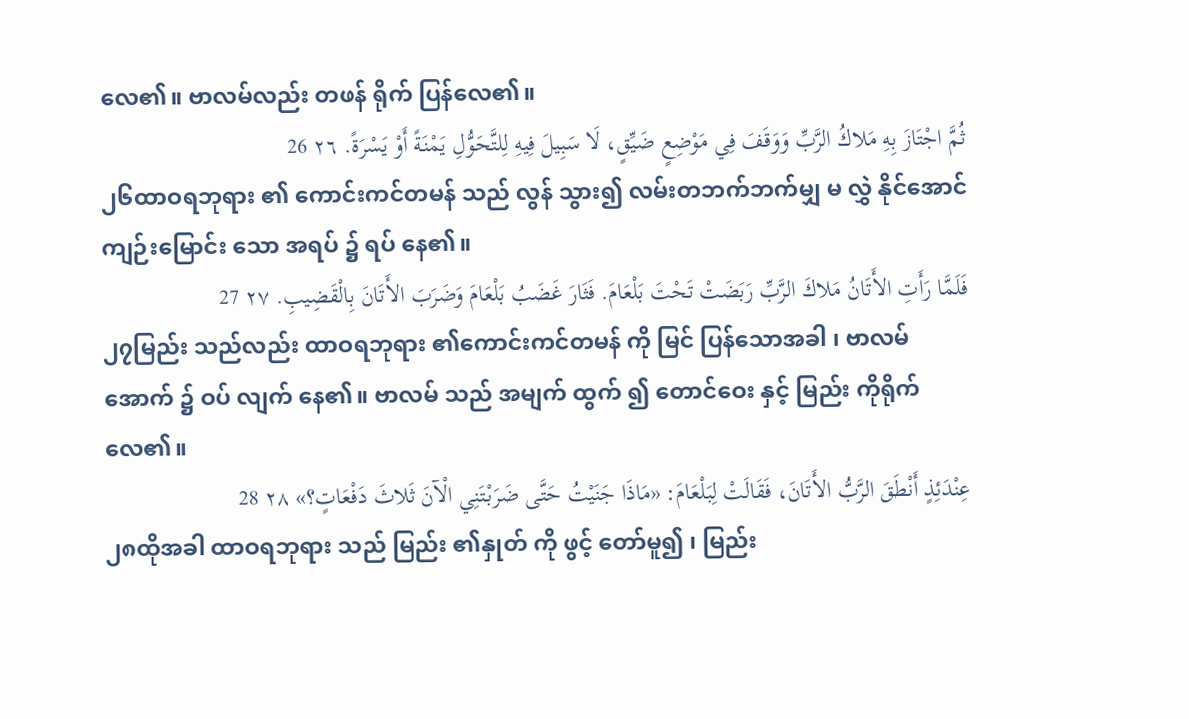လေ၏။ ဗာလမ်လည်း တဖန် ရိုက် ပြန်လေ၏။
ثُمَّ اجْتَازَ بِهِ مَلاكُ الرَّبِّ وَوَقَفَ فِي مَوْضِعٍ ضَيِّقٍ، لَا سَبِيلَ فِيهِ لِلتَّحَوُّلِ يَمْنَةً أَوْ يَسْرَةً. ٢٦ 26
၂၆ထာဝရဘုရား ၏ ကောင်းကင်တမန် သည် လွန် သွား၍ လမ်းတဘက်ဘက်မျှ မ လွှဲ နိုင်အောင်ကျဉ်းမြောင်း သော အရပ် ၌ ရပ် နေ၏။
فَلَمَّا رَأَتِ الأَتَانُ مَلاكَ الرَّبِّ رَبَضَتْ تَحْتَ بَلْعَامَ. فَثَارَ غَضَبُ بَلْعَامَ وَضَرَبَ الأَتَانَ بِالْقَضِيبِ. ٢٧ 27
၂၇မြည်း သည်လည်း ထာဝရဘုရား ၏ကောင်းကင်တမန် ကို မြင် ပြန်သောအခါ ၊ ဗာလမ် အောက် ၌ ဝပ် လျက် နေ၏။ ဗာလမ် သည် အမျက် ထွက် ၍ တောင်ဝေး နှင့် မြည်း ကိုရိုက် လေ၏။
عِنْدَئِذٍ أَنْطَقَ الرَّبُّ الأَتَانَ، فَقَالَتْ لِبَلْعَامَ: «مَاذَا جَنَيْتُ حَتَّى ضَرَبْتَنِي الْآنَ ثَلاثَ دَفْعَاتٍ؟» ٢٨ 28
၂၈ထိုအခါ ထာဝရဘုရား သည် မြည်း ၏နှုတ် ကို ဖွင့် တော်မူ၍ ၊ မြည်း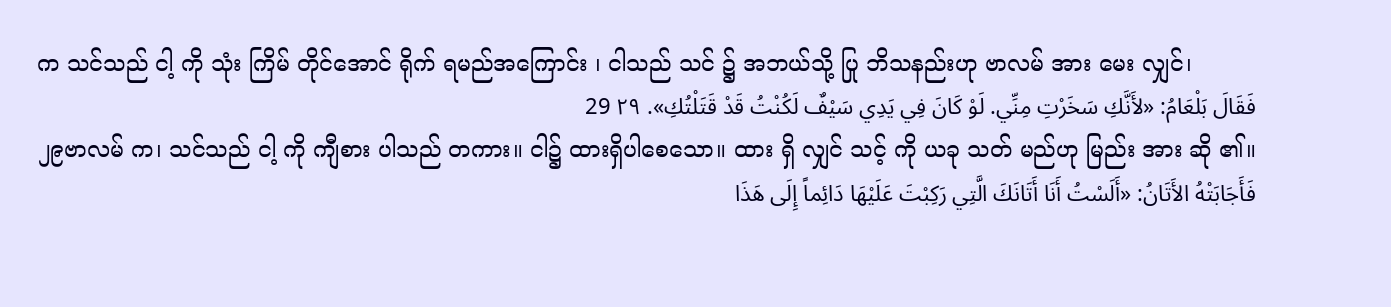က သင်သည် ငါ့ ကို သုံး ကြိမ် တိုင်အောင် ရိုက် ရမည်အကြောင်း ၊ ငါသည် သင် ၌ အဘယ်သို့ ပြု ဘိသနည်းဟု ဗာလမ် အား မေး လျှင်၊
فَقَالَ بَلْعَامُ: «لأَنَّكِ سَخَرْتِ مِنِّي. لَوْ كَانَ فِي يَدِي سَيْفٌ لَكُنْتُ قَدْ قَتَلْتُكِ». ٢٩ 29
၂၉ဗာလမ် က၊ သင်သည် ငါ့ ကို ကျီစား ပါသည် တကား။ ငါ၌ ထားရှိပါစေသော။ ထား ရှိ လျှင် သင့် ကို ယခု သတ် မည်ဟု မြည်း အား ဆို ၏။
فَأَجَابَتْهُ الأَتَانُ: «أَلَسْتُ أَنَا أَتَانَكَ الَّتِي رَكِبْتَ عَلَيْهَا دَائِماً إِلَى هَذَا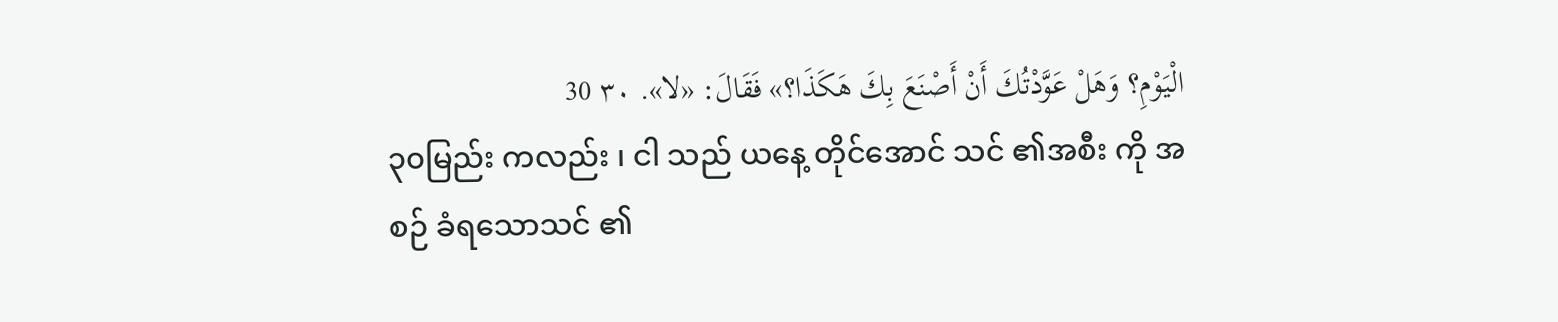الْيَوْمِ؟ وَهَلْ عَوَّدْتُكَ أَنْ أَصْنَعَ بِكَ هَكَذَا؟» فَقَالَ: «لا». ٣٠ 30
၃၀မြည်း ကလည်း ၊ ငါ သည် ယနေ့ တိုင်အောင် သင် ၏အစီး ကို အစဉ် ခံရသောသင် ၏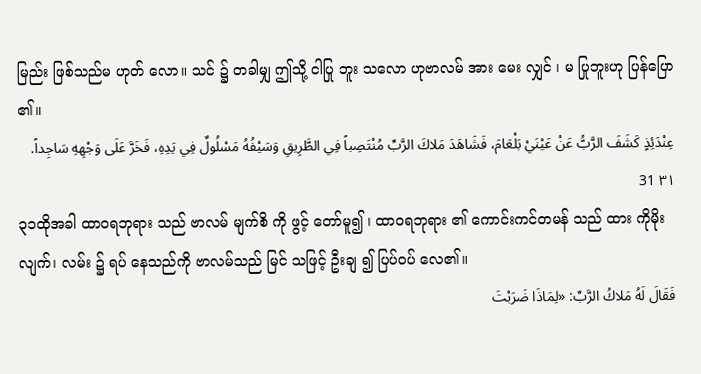မြည်း ဖြစ်သည်မ ဟုတ် လော။ သင် ၌ တခါမျှ ဤသို့ ငါပြု ဘူး သလော ဟုဗာလမ် အား မေး လျှင် ၊ မ ပြုဘူးဟု ပြန်ပြော ၏။
عِنْدَئِذٍ كَشَفَ الرَّبُّ عَنْ عَيْنَيْ بَلْعَامَ، فَشَاهَدَ مَلاكَ الرَّبِّ مُنْتَصِباً فِي الطَّرِيقِ وَسَيْفُهُ مَسْلُولٌ فِي يَدِهِ، فَخَرَّ عَلَى وَجْهِهِ سَاجِداً. ٣١ 31
၃၁ထိုအခါ ထာဝရဘုရား သည် ဗာလမ် မျက်စိ ကို ဖွင့် တော်မူ၍ ၊ ထာဝရဘုရား ၏ ကောင်းကင်တမန် သည် ထား ကိုမိုးလျက်၊ လမ်း ၌ ရပ် နေသည်ကို ဗာလမ်သည် မြင် သဖြင့် ဦးချ ၍ ပြပ်ဝပ် လေ၏။
فَقَالَ لَهُ مَلاكُ الرَّبِّ: «لِمَاذَا ضَرَبْتَ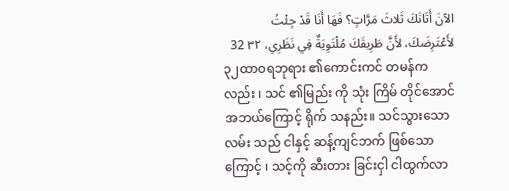الآنَ أَتَانَكَ ثَلاثَ مَرَّاتٍ؟ فَهَا أَنَا قَدْ جِئْتُ لأَعْتَرِضَكَ، لأَنَّ طَرِيقَكَ مُلْتَوِيَةٌ فِي نَظَرِي، ٣٢ 32
၃၂ထာဝရဘုရား ၏ကောင်းကင် တမန်ကလည်း ၊ သင် ၏မြည်း ကို သုံး ကြိမ် တိုင်အောင်အဘယ်ကြောင့် ရိုက် သနည်း။ သင်သွားသောလမ်း သည် ငါနှင့် ဆန့်ကျင်ဘက် ဖြစ်သောကြောင့် ၊ သင့်ကို ဆီးတား ခြင်းငှါ ငါထွက်လာ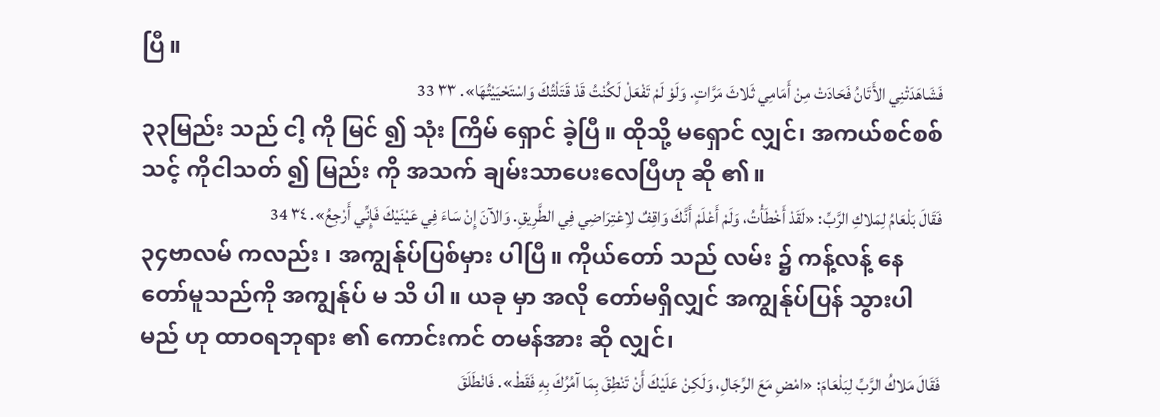ပြီ။
فَشَاهَدَتْنِي الأَتَانُ فَحَادَتْ مِنْ أَمَامِي ثَلاثَ مَرَّاتٍ. وَلَوْ لَمْ تَفْعَلْ لَكُنْتُ قَدْ قَتَلْتُكَ وَاسْتَحْيَيْتُهَا». ٣٣ 33
၃၃မြည်း သည် ငါ့ ကို မြင် ၍ သုံး ကြိမ် ရှောင် ခဲ့ပြီ။ ထိုသို့ မရှောင် လျှင်၊ အကယ်စင်စစ် သင့် ကိုငါသတ် ၍ မြည်း ကို အသက် ချမ်းသာပေးလေပြီဟု ဆို ၏။
فَقَالَ بَلْعَامُ لِمَلاكِ الرَّبِّ: «لَقَدْ أَخْطَأْتُ، وَلَمْ أَعْلَمْ أَنَّكَ وَاقِفٌ لاِعْتِرَاضِي فِي الطَّرِيقِ. وَالآنَ إِنْ سَاءَ فِي عَيْنَيْكَ فَإِنِّي أَرْجِعُ». ٣٤ 34
၃၄ဗာလမ် ကလည်း ၊ အကျွန်ုပ်ပြစ်မှား ပါပြီ။ ကိုယ်တော် သည် လမ်း ၌ ကန့်လန့် နေ တော်မူသည်ကို အကျွန်ုပ် မ သိ ပါ။ ယခု မှာ အလို တော်မရှိလျှင် အကျွန်ုပ်ပြန် သွားပါမည် ဟု ထာဝရဘုရား ၏ ကောင်းကင် တမန်အား ဆို လျှင်၊
فَقَالَ مَلاكُ الرَّبِّ لِبَلْعَامَ: «امْضِ مَعَ الرِّجَالِ، وَلَكِنْ عَلَيْكَ أَنْ تَنْطِقَ بِمَا آمُرُكَ بِهِ فَقَطْ». فَانْطَلَقَ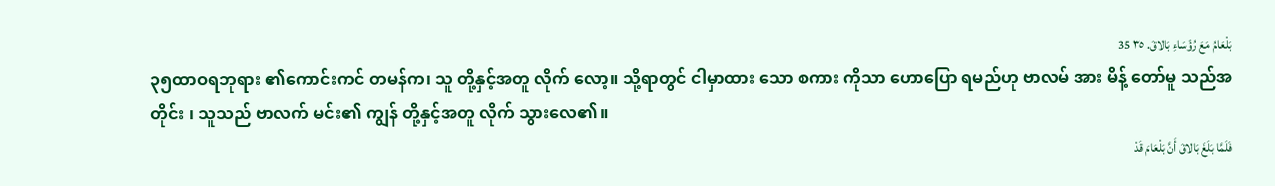بَلْعَامُ مَعَ رُؤَسَاءِ بَالاقَ. ٣٥ 35
၃၅ထာဝရဘုရား ၏ကောင်းကင် တမန်က၊ သူ တို့နှင့်အတူ လိုက် လော့။ သို့ရာတွင် ငါမှာထား သော စကား ကိုသာ ဟောပြော ရမည်ဟု ဗာလမ် အား မိန့် တော်မူ သည်အတိုင်း ၊ သူသည် ဗာလက် မင်း၏ ကျွန် တို့နှင့်အတူ လိုက် သွားလေ၏။
فَلَمَّا بَلَغَ بَالاقَ أَنَّ بَلْعَامَ قَدْ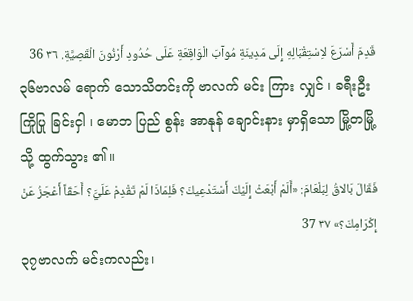قَدِمَ أَسْرَعَ لاِسْتِقْبَالِهِ إِلَى مَدِينَةِ مُوآبَ الْوَاقِعَةِ عَلَى حُدُودِ أَرْنُونَ الْقَصِيَّةِ. ٣٦ 36
၃၆ဗာလမ် ရောက် သောသိတင်းကို ဗာလက် မင်း ကြား လျှင် ၊ ခရီးဦးကြိုပြု ခြင်းငှါ ၊ မောဘ ပြည် စွန်း အာနုန် ချောင်းနား မှာရှိသော မြို့တမြို့သို့ ထွက်သွား ၏။
فَقَالَ بَالاقُ لِبَلْعَامَ: «أَلَمْ أَبْعَثْ إِلَيْكَ أَسْتَدْعِيكَ؟ فَلِمَاذَا لَمْ تَقْدِمْ عَلَيَّ؟ أَحَقّاً أَعْجَزُ عَنْ إِكْرَامِكَ؟» ٣٧ 37
၃၇ဗာလက် မင်းကလည်း၊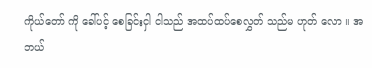ကိုယ်တော် ကို ခေါ်ပင့် စေခြင်းငှါ ငါသည် အထပ်ထပ်စေလွှတ် သည်မ ဟုတ် လော ။ အဘယ်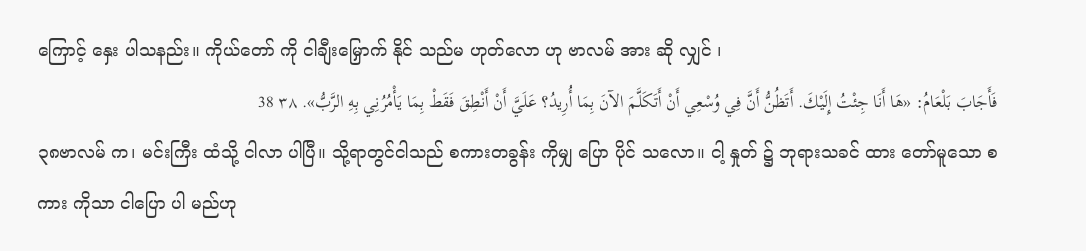ကြောင့် နှေး ပါသနည်း။ ကိုယ်တော် ကို ငါချီးမြှောက် နိုင် သည်မ ဟုတ်လော ဟု ဗာလမ် အား ဆို လျှင် ၊
فَأَجَابَ بَلْعَامُ: «هَا أَنَا جِئْتُ إِلَيْكَ. أَتَظُنُّ أَنَّ فِي وُسْعِي أَنْ أَتَكَلَّمَ الآنَ بِمَا أُرِيدُ؟ عَلَيَّ أَنْ أَنْطِقَ فَقَطْ بِمَا يَأْمُرُنِي بِهِ الرَّبُّ». ٣٨ 38
၃၈ဗာလမ် က၊ မင်းကြီး ထံသို့ ငါလာ ပါပြီ။ သို့ရာတွင်ငါသည် စကားတခွန်း ကိုမျှ ပြော ပိုင် သလော။ ငါ့ နှုတ် ၌ ဘုရားသခင် ထား တော်မူသော စကား ကိုသာ ငါပြော ပါ မည်ဟု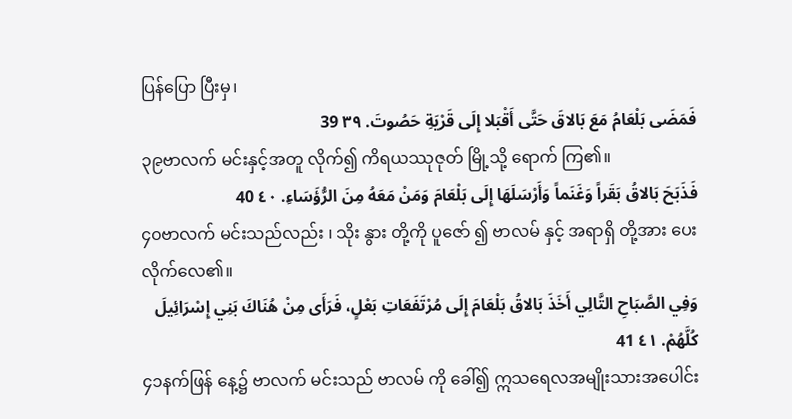ပြန်ပြော ပြီးမှ၊
فَمَضَى بَلْعَامُ مَعَ بَالاقَ حَتَّى أَقْبَلا إِلَى قَرْيَةِ حَصُوتَ. ٣٩ 39
၃၉ဗာလက် မင်းနှင့်အတူ လိုက်၍ ကိရယဿုဇုတ် မြို့သို့ ရောက် ကြ၏။
فَذَبَحَ بَالاقُ بَقَراً وَغَنَماً وَأَرْسَلَهَا إِلَى بَلْعَامَ وَمَنْ مَعَهُ مِنَ الرُّؤَسَاءِ. ٤٠ 40
၄၀ဗာလက် မင်းသည်လည်း ၊ သိုး နွား တို့ကို ပူဇော် ၍ ဗာလမ် နှင့် အရာရှိ တို့အား ပေး လိုက်လေ၏။
وَفِي الصَّبَاحِ التَّالِي أَخَذَ بَالاقُ بَلْعَامَ إِلَى مُرْتَفَعَاتِ بَعْلٍ، فَرَأَى مِنْ هُنَاكَ بَنِي إِسْرَائِيلَ كُلَّهُمْ. ٤١ 41
၄၁နက်ဖြန် နေ့၌ ဗာလက် မင်းသည် ဗာလမ် ကို ခေါ်၍ ဣသရေလအမျိုးသားအပေါင်း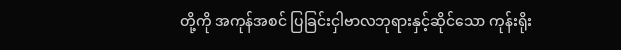တို့ကို အကုန်အစင် ပြခြင်းငှါဗာလဘုရားနှင့်ဆိုင်သော ကုန်းရိုး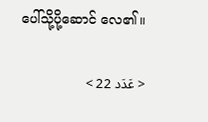ပေါ်သို့ပို့ဆောင် လေ၏။

< عَدَد 22 >